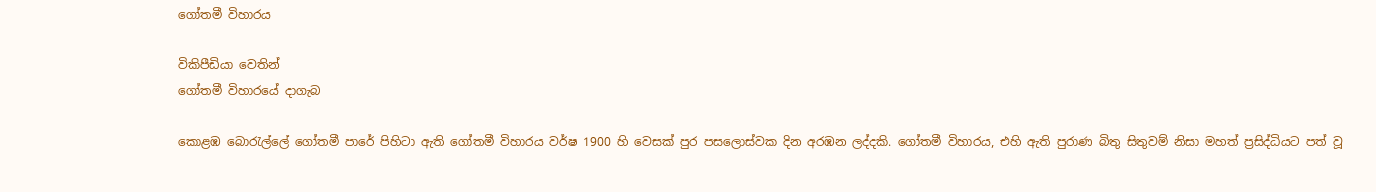ගෝතමී විහාරය

විකිපීඩියා වෙතින්
ගෝතමී විහාරයේ දාගැබ

කොළඹ බොරැල්ලේ ගෝතමී පාරේ පිහිටා ඇති ගෝතමී විහාරය වර්ෂ 1900 හි වෙසක් පුර පසලොස්වක දින අරඹන ලද්දකි. ගෝතමී විහාරය, එහි ඇති පුරාණ බිතු සිතුවම් නිසා මහත් ප්‍රසිද්ධියට පත් වූ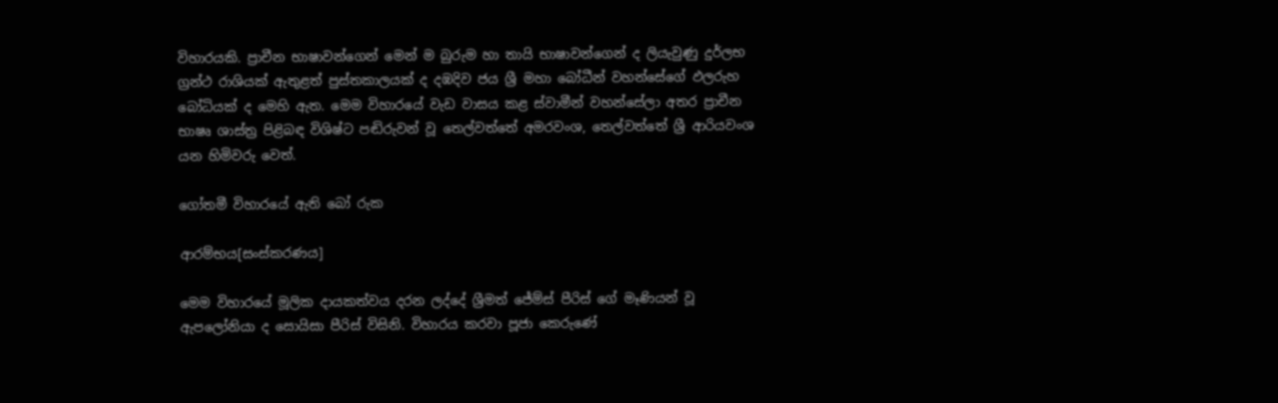විහාරයකි. ප්‍රාචීන භාෂාවන්ගෙන් මෙන් ම බුරුම හා තායි භාෂාවන්ගෙන් ද ලියැවුණු දුර්ලභ ග්‍රන්ථ රාශියක් ඇතුළත් පුස්තකාලයක් ද දඹදිව ජය ශ්‍රී මහා බෝධීන් වහන්සේගේ ඵලරුහ බෝධියක් ද මෙහි ඇත. මෙම විහාරයේ වැඩ වාසය කළ ස්වාමීන් වහන්සේලා අතර ප්‍රාචීන භාෂෘ ශාස්ත්‍ර පිළිබඳ විශිෂ්ට පඬිරුවන් වූ තෙල්වත්තේ අමරවංශ, තෙල්වත්තේ ශ්‍රී ආරියවංශ යන හිමිවරු වෙත්.

ගෝතමී විහාරයේ ඇති බෝ රුක

ආරම්භය[සංස්කරණය]

මෙම විහාරයේ මූලික දායකත්වය දරන ලද්දේ ශ්‍රීමත් ජේම්ස් පීරිස් ගේ මෑණියන් වූ ඇපලෝනියා ද සොයිසා පීරිස් විසිනි. විහාරය කරවා පූජා කෙ‍රුණේ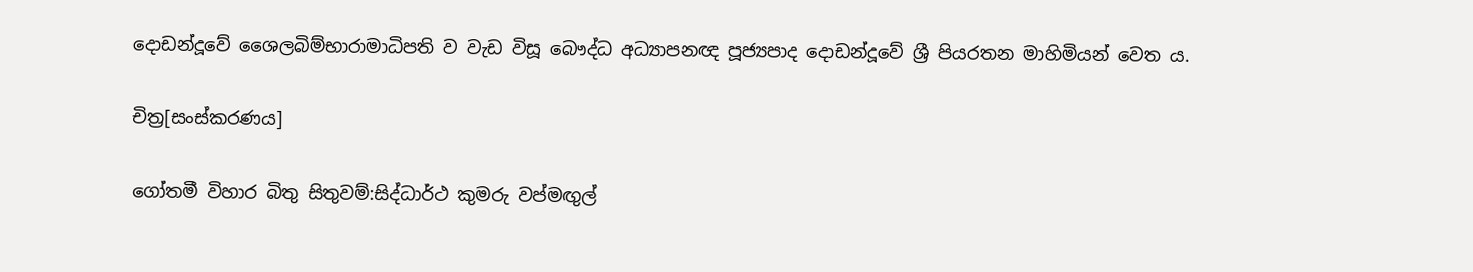දොඩන්දූවේ ‍ශෛලබිම්භාරාමාධිපති ව වැඩ විසූ බෞද්ධ අධ්‍යාපනඥ පූජ්‍යපාද දොඩන්දූවේ ශ්‍රී පියරතන මාහිමියන් වෙත ය.

චිත්‍ර[සංස්කරණය]

ගෝතමී විහාර බිතු සිතුවම්:සිද්ධාර්ථ කුමරු වප්මඟුල්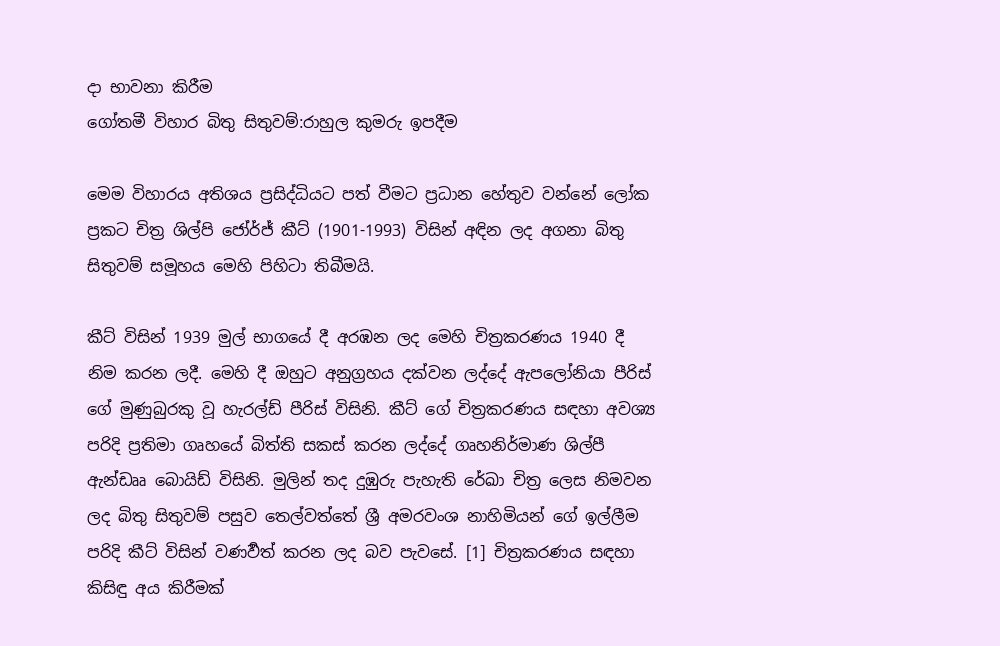දා භාවනා කිරීම
ගෝතමී විහාර බිතු සිතුවම්:රාහුල කුමරු ඉපදීම

මෙම විහාරය අතිශය ප්‍රසිද්ධියට පත් වීමට ප්‍රධාන හේතුව වන්නේ ලෝක ප්‍රකට චිත්‍ර ශිල්පි ජෝර්ජ් කීට් (1901-1993) විසින් අඳින ලද අගනා බිතු සිතුවම් සමූහය මෙහි පිහිටා තිබීමයි.

කීට් විසින් 1939 මුල් භාගයේ දී අරඹන ලද මෙහි චිත්‍රකරණය 1940 දී නිම කරන ලදී. මෙහි දී ඔහුට අනුග්‍රහය දක්වන ලද්දේ ඇපලෝනියා පීරිස් ගේ මුණුබුරකු වූ හැරල්ඩ් පීරිස් විසිනි. කීට් ගේ චිත්‍රකරණය සඳහා අවශ්‍ය පරිදි ප්‍රතිමා ගෘහයේ බිත්ති සකස් කරන ලද්දේ ගෘහනිර්මාණ ශිල්පී ඇන්ඩෲ බොයිඩ් විසිනි. මුලින් තද දුඹුරු පැහැති රේඛා චිත්‍ර ලෙස නිමවන ලද බිතු සිතුවම් පසුව තෙල්වත්තේ ශ්‍රී අමරවංශ නාහිමියන් ගේ ඉල්ලීම පරිදි කීට් විසින් වණර්‍වත් කරන ලද බව පැවසේ. [1] චිත්‍රකරණය සඳහා කිසිඳු අය කිරීමක්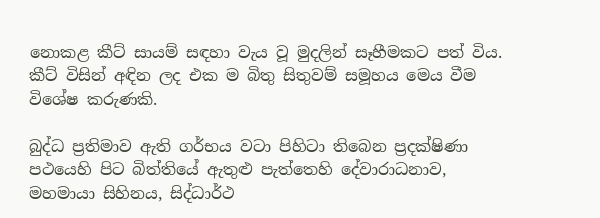නොකළ කීට් සායම් සඳහා වැය වූ මුදලින් සෑහීමකට පත් විය. කීට් විසින් අඳින ලද එක ම බිතු සිතුවම් සමූහය මෙය වීම විශේෂ කරුණකි.

බුද්ධ ප්‍රතිමාව ඇති ගර්භය වටා පිහිටා තිබෙන ප්‍රදක්ෂිණා පථයෙහි පිට බිත්තියේ ඇතුළු පැත්තෙහි දේවාරාධනාව, මහමායා සිහිනය, සිද්ධාර්ථ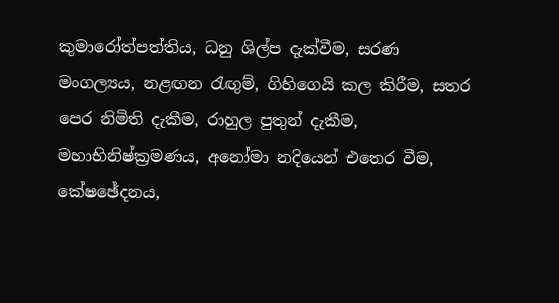කුමාරෝත්පත්තිය, ධනු ශිල්ප දැක්වීම, සරණ මංගල්‍යය, නළඟන රැඟුම්, ගිහිගෙයි කල කිරීම, සතර පෙර නිමිති දැකීම, රාහුල පුතුන් දැකීම, මහාභිනිෂ්ක්‍රමණය, අනෝමා නදියෙන් එතෙර වීම, කේෂඡේදනය,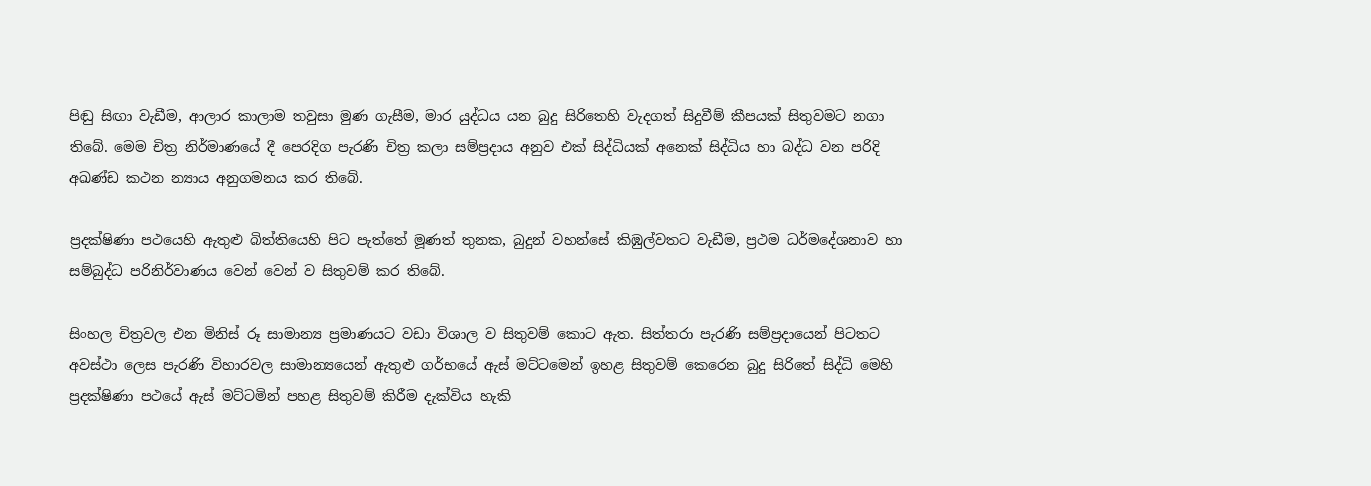පිඬු සිඟා වැඩීම, ආලාර කාලාම තවුසා මුණ ගැසීම, මාර යුද්ධය යන බුදු සිරිතෙහි වැදගත් සිදුවීම් කීපයක් සිතුවමට නගා තිබේ. මෙම චිත්‍ර නිර්මාණයේ දී පෙරදිග පැරණි චිත්‍ර කලා සම්ප්‍රදාය අනුව එක් සිද්ධියක් අනෙක් සිද්ධිය හා බද්ධ වන පරිදි අඛණ්ඩ කථන න්‍යාය අනුගමනය කර තිබේ.

ප්‍රදක්ෂිණා පථයෙහි ඇතුළු බිත්තියෙහි පිට පැත්තේ මූණත් තුනක, බුදුන් වහන්සේ කිඹුල්වතට වැඩීම, ප්‍රථම ධර්මදේශනාව හා සම්බුද්ධ පරිනිර්වාණය වෙන් වෙන් ව සිතුවම් කර තිබේ.

සිංහල චිත්‍රවල එන මිනිස් රූ සාමාන්‍ය ප්‍රමාණයට වඩා විශාල ව සිතුවම් කොට ඇත. සිත්තරා පැරණි සම්ප්‍රදායෙන් පිටතට අවස්ථා ලෙස පැරණි විහාරවල සාමාන්‍යයෙන් ඇතුළු ගර්භයේ ඇස් මට්ටමෙන් ඉහළ සිතුවම් කෙ‍රෙන බුදු සිරිතේ සිද්ධි මෙහි ප්‍රදක්ෂිණා පථයේ ඇස් මට්ටමින් පහළ සිතුවම් කිරීම දැක්විය හැකි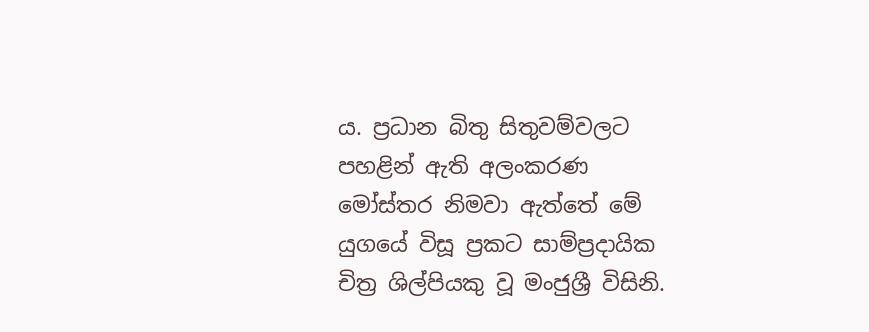ය. ප්‍රධාන බිතු සිතුවම්වලට පහළින් ඇති අලංකරණ මෝස්තර නිමවා ඇත්තේ මේ යුගයේ විසූ ප්‍රකට සාම්ප්‍රදායික චිත්‍ර ශිල්පියකු වූ මංජුශ්‍රී විසිනි.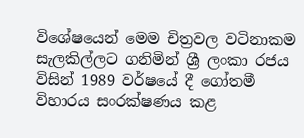විශේෂයෙන් මෙම චිත්‍රවල වටිනාකම සැලකිල්ලට ගනිමින් ශ්‍රී ලංකා රජය විසින් 1989 වර්ෂයේ දී ගෝතමී විහාරය සංරක්ෂණය කළ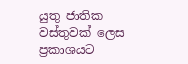යුතු ජාතික වස්තුවක් ලෙස ප්‍රකාශයට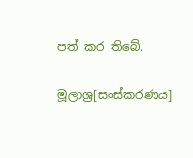පත් කර තිබේ.

මූලාශ්‍ර[සංස්කරණය]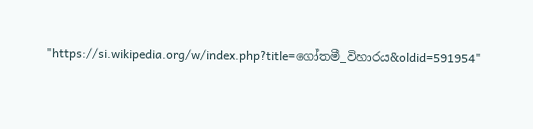"https://si.wikipedia.org/w/index.php?title=ගෝතමී_විහාරය&oldid=591954"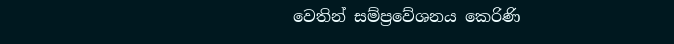වෙතින් සම්ප්‍රවේශනය කෙරිණි